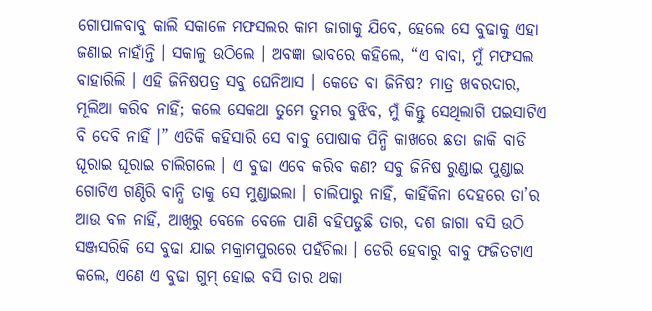ଗୋପାଳବାବୁ କାଲି ସକାଳେ ମଫସଲର କାମ ଜାଗାକୁ ଯିବେ, ହେଲେ ସେ ବୁଢାକୁ ଏହା ଜଣାଇ ନାହାଁନ୍ତି । ସକାଳୁ ଉଠିଲେ । ଅବଜ୍ଞା ଭାବରେ କହିଲେ, “ଏ ବାବା, ମୁଁ ମଫସଲ ବାହାରିଲି । ଏହି ଜିନିଷପତ୍ର ସବୁ ଘେନିଆସ । କେତେ ବା ଜିନିଷ? ମାତ୍ର ଖବରଦାର, ମୂଲିଆ କରିବ ନାହିଁ; କଲେ ସେକଥା ତୁମେ ତୁମର ବୁଝିବ, ମୁଁ କିନ୍ତୁ ସେଥିଲାଗି ପଇସାଟିଏ ବି ଦେବି ନାହିଁ ।” ଏତିକି କହିସାରି ସେ ବାବୁ ପୋଷାକ ପିନ୍ଧି କାଖରେ ଛତା ଜାକି ବାଡି ଘୂରାଇ ଘୂରାଇ ଚାଲିଗଲେ । ଏ ବୁଢା ଏବେ କରିବ କଣ? ସବୁ ଜିନିଷ ରୁଣ୍ଡାଇ ପୁଣ୍ଡାଇ ଗୋଟିଏ ଗଣ୍ଠିରି ବାନ୍ଧି ତାକୁ ସେ ମୁଣ୍ଡାଇଲା । ଚାଲିପାରୁ ନାହିଁ, କାହିଁକିନା ଦେହରେ ତା’ର ଆଉ ବଳ ନାହିଁ, ଆଖିରୁ ବେଳେ ବେଳେ ପାଣି ବହିପଡୁଛି ତାର, ଦଶ ଜାଗା ବସି ଉଠି ସଞ୍ଜସରିକି ସେ ବୁଢା ଯାଇ ମକ୍ରାମପୁରରେ ପହଁଚିଲା । ଡେରି ହେବାରୁ ବାବୁ ଫଜିତଟାଏ କଲେ, ଏଣେ ଏ ବୁଢା ଗୁମ୍ ହୋଇ ବସି ତାର ଥକା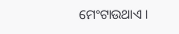ମେଂଟାଉଥାଏ ।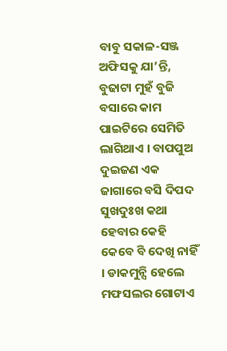ବାବୁ ସକାଳ-ସଞ୍ଜ ଅଫିସକୁ ଯା’ନ୍ତି, ବୁଢାଟା ମୁହଁ ବୁଜି ବସାରେ କାମ ପାଇଟିରେ ସେମିତି ଲାଗିଥାଏ । ବାପପୁଅ ଦୁଇଜଣ ଏକ ଜାଗାରେ ବସି ଦିପଦ ସୁଖଦୁଃଖ କଥା ହେବାର କେହି କେବେ ବି ଦେଖି ନାହିଁ । ଡାକମୁନ୍ସି ହେଲେ ମଫସଲର ଗୋଟାଏ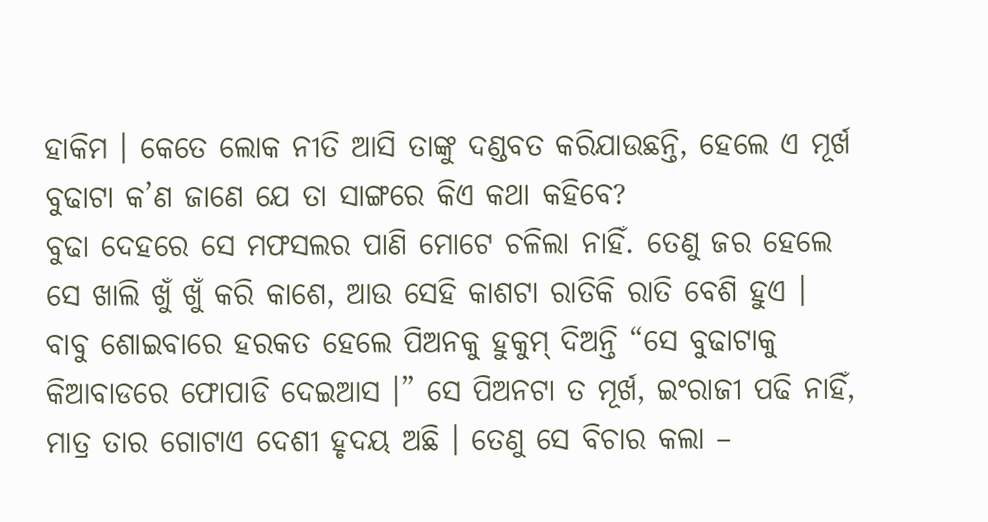ହାକିମ । କେତେ ଲୋକ ନୀତି ଆସି ତାଙ୍କୁ ଦଣ୍ଡବତ କରିଯାଉଛନ୍ତି, ହେଲେ ଏ ମୂର୍ଖ ବୁଢାଟା କ’ଣ ଜାଣେ ଯେ ତା ସାଙ୍ଗରେ କିଏ କଥା କହିବେ?
ବୁଢା ଦେହରେ ସେ ମଫସଲର ପାଣି ମୋଟେ ଚଳିଲା ନାହିଁ. ତେଣୁ ଜର ହେଲେ ସେ ଖାଲି ଖୁଁ ଖୁଁ କରି କାଶେ, ଆଉ ସେହି କାଶଟା ରାତିକି ରାତି ବେଶି ହୁଏ । ବାବୁ ଶୋଇବାରେ ହରକତ ହେଲେ ପିଅନକୁ ହୁକୁମ୍ ଦିଅନ୍ତି “ସେ ବୁଢାଟାକୁ କିଆବାଡରେ ଫୋପାଡି ଦେଇଆସ ।” ସେ ପିଅନଟା ତ ମୂର୍ଖ, ଇଂରାଜୀ ପଢି ନାହିଁ, ମାତ୍ର ତାର ଗୋଟାଏ ଦେଶୀ ହୃଦୟ ଅଛି । ତେଣୁ ସେ ବିଚାର କଲା –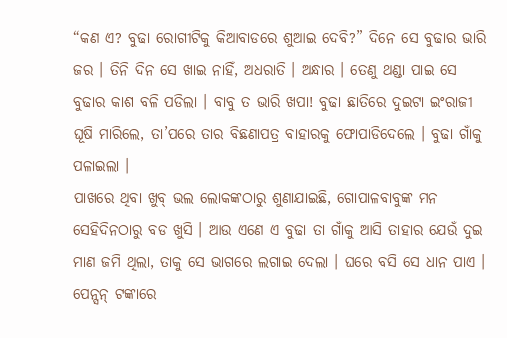“କଣ ଏ? ବୁଢା ରୋଗୀଟିକୁ କିଆବାଡରେ ଶୁଆଇ ଦେବି?” ଦିନେ ସେ ବୁଢାର ଭାରି ଜର । ତିନି ଦିନ ସେ ଖାଇ ନାହିଁ, ଅଧରାତି । ଅନ୍ଧାର । ତେଣୁ ଥଣ୍ଡା ପାଇ ସେ ବୁଢାର କାଶ ବଳି ପଡିଲା । ବାବୁ ତ ଭାରି ଖପା! ବୁଢା ଛାତିରେ ଦୁଇଟା ଇଂରାଜୀ ଘୂଷି ମାରିଲେ, ତା’ପରେ ତାର ବିଛଣାପତ୍ର ବାହାରକୁ ଫୋପାଡିଦେଲେ । ବୁଢା ଗାଁକୁ ପଳାଇଲା ।
ପାଖରେ ଥିବା ଖୁବ୍ ଭଲ ଲୋକଙ୍କଠାରୁ ଶୁଣାଯାଇଛି, ଗୋପାଳବାବୁଙ୍କ ମନ ସେହିଦିନଠାରୁ ବଡ ଖୁସି । ଆଉ ଏଣେ ଏ ବୁଢା ତା ଗାଁକୁ ଆସି ତାହାର ଯେଉଁ ଦୁଇ ମାଣ ଜମି ଥିଲା, ତାକୁ ସେ ଭାଗରେ ଲଗାଇ ଦେଲା । ଘରେ ବସି ସେ ଧାନ ପାଏ । ପେନ୍ସନ୍ ଟଙ୍କାରେ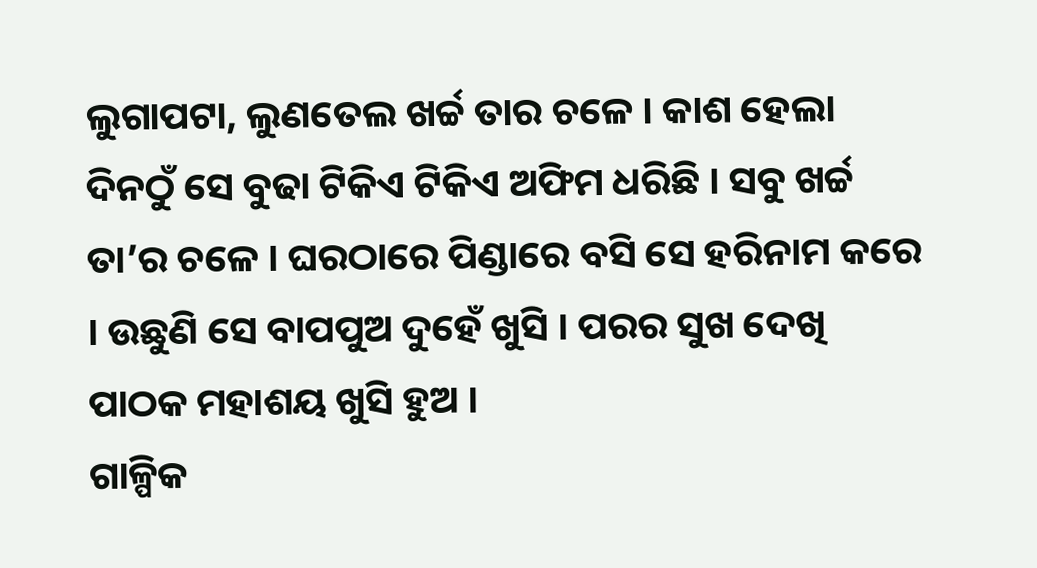ଲୁଗାପଟା, ଲୁଣତେଲ ଖର୍ଚ୍ଚ ତାର ଚଳେ । କାଶ ହେଲା ଦିନଠୁଁ ସେ ବୁଢା ଟିକିଏ ଟିକିଏ ଅଫିମ ଧରିଛି । ସବୁ ଖର୍ଚ୍ଚ ତା’ର ଚଳେ । ଘରଠାରେ ପିଣ୍ଡାରେ ବସି ସେ ହରିନାମ କରେ । ଉଛୁଣି ସେ ବାପପୁଅ ଦୁହେଁ ଖୁସି । ପରର ସୁଖ ଦେଖି ପାଠକ ମହାଶୟ ଖୁସି ହୁଅ ।
ଗାଳ୍ପିକ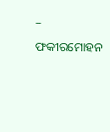– ଫକୀରମୋହନ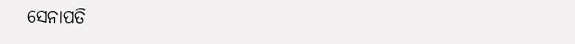ସେନାପତି